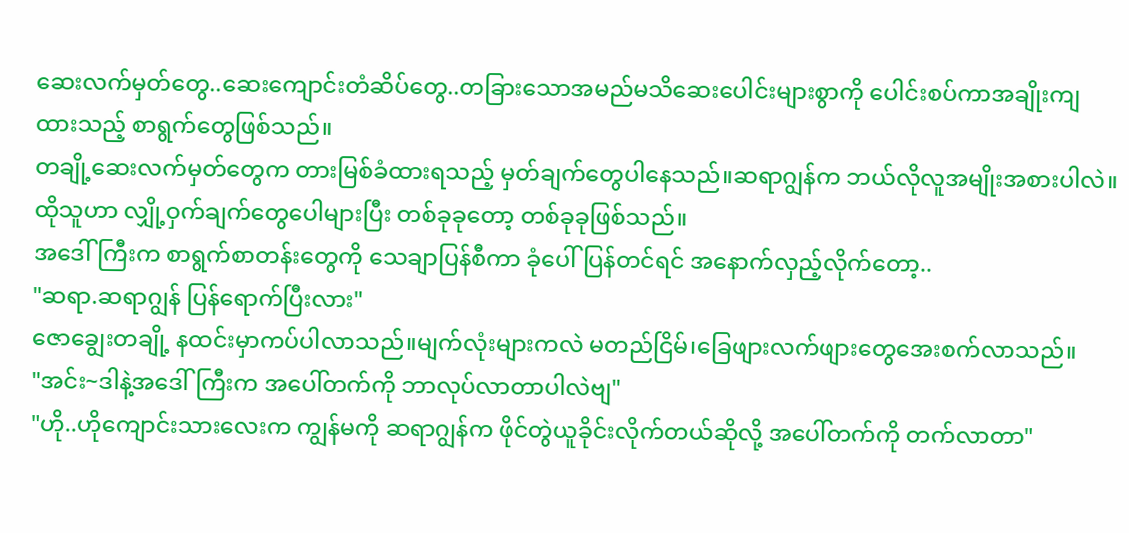ဆေးလက်မှတ်တွေ..ဆေးကျောင်းတံဆိပ်တွေ..တခြားသောအမည်မသိဆေးပေါင်းများစွာကို ပေါင်းစပ်ကာအချိုးကျထားသည့် စာရွက်တွေဖြစ်သည်။
တချို့ဆေးလက်မှတ်တွေက တားမြစ်ခံထားရသည့် မှတ်ချက်တွေပါနေသည်။ဆရာဂျွန်က ဘယ်လိုလူအမျိုးအစားပါလဲ။ထိုသူဟာ လျှို့ဝှက်ချက်တွေပေါများပြီး တစ်ခုခုတော့ တစ်ခုခုဖြစ်သည်။
အဒေါ်ကြီးက စာရွက်စာတန်းတွေကို သေချာပြန်စီကာ ခုံပေါ်ပြန်တင်ရင် အနောက်လှည့်လိုက်တော့..
"ဆရာ.ဆရာဂျွန် ပြန်ရောက်ပြီးလား"
ဇောချွေးတချို့ နထင်းမှာကပ်ပါလာသည်။မျက်လုံးများကလဲ မတည်ငြိမ်၊ခြေဖျားလက်ဖျားတွေအေးစက်လာသည်။
"အင်း~ဒါနဲ့အဒေါ်ကြီးက အပေါ်တက်ကို ဘာလုပ်လာတာပါလဲဗျ"
"ဟို..ဟိုကျောင်းသားလေးက ကျွန်မကို ဆရာဂျွန်က ဖိုင်တွဲယူခိုင်းလိုက်တယ်ဆိုလို့ အပေါ်တက်ကို တက်လာတာ"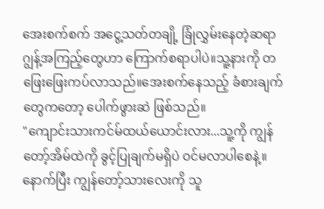အေးစက်စက် အငွေ့သတ်တချို့ ခြုံလွှမ်းနေတဲ့ဆရာဂျွန့်အကြည့်တွေဟာ ကြောက်စရာပါပဲ။သူ့နားကို တဖြေးဖြေးကပ်လာသည်။အေးစက်နေသည့် ခံစားချက်တွေကတော့ ပေါက်ဖွားဆဲ ဖြစ်သည်။
"ကျောင်းသားကင်မ်ထယ်ယောင်းလား...သူ့ကို ကျွန်တော့်အိမ်ထဲကို ခွင့်ပြုချက်မရှိပဲ ဝင်မလာပါစေနဲ့။
နောက်ပြီး ကျွန်တော့်သားလေးကို သူ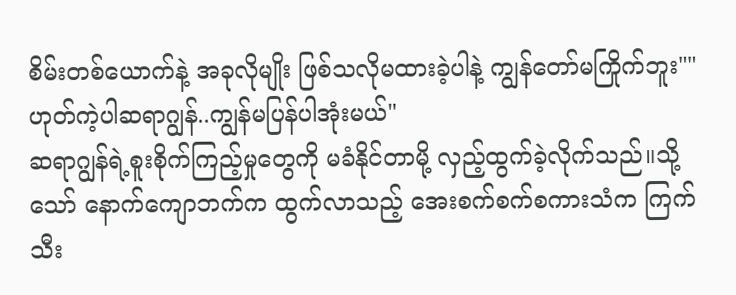စိမ်းတစ်ယောက်နဲ့ အခုလိုမျိုး ဖြစ်သလိုမထားခဲ့ပါနဲ့ ကျွန်တော်မကြိုက်ဘူး""ဟုတ်ကဲ့ပါဆရာဂျွန်..ကျွန်မပြန်ပါအုံးမယ်"
ဆရာဂျွန်ရဲ့စူးစိုက်ကြည့်မှုတွေကို မခံနိုင်တာမို့ လှည့်ထွက်ခဲ့လိုက်သည်။သို့သော် နောက်ကျောဘက်က ထွက်လာသည့် အေးစက်စက်စကားသံက ကြက်သီး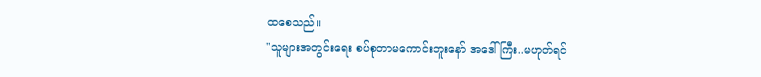ထစေသည်။
"သူများအတွင်းရေး စပ်စုတာမကောင်းဘူးနော် အဒေါ်ကြီး..မဟုတ်ရင်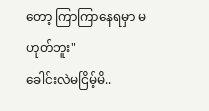တော့ ကြာကြာနေရမှာ မဟုတ်ဘူး"
ခေါင်းလဲမငြိမ့်မိ..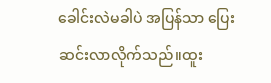ခေါင်းလဲမခါပဲ အပြန်သာ ပြေးဆင်းလာလိုက်သည်။ထူး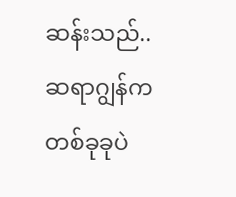ဆန်းသည်..ဆရာဂျွန်က တစ်ခုခုပဲ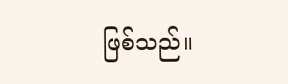ဖြစ်သည်။